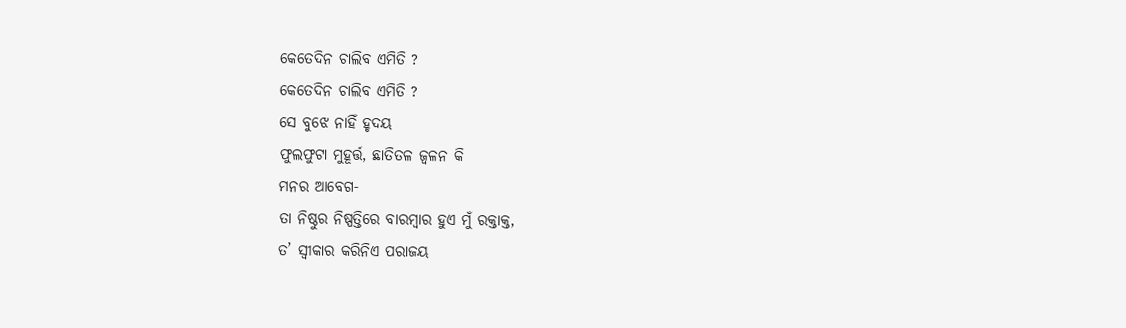କେତେଦିନ ଚାଲିବ ଏମିତି ?
କେତେଦିନ ଚାଲିବ ଏମିତି ?
ସେ ବୁଝେ ନାହିଁ ହୃଦୟ
ଫୁଲଫୁଟା ମୁହୂର୍ତ୍ତ, ଛାତିତଳ ଜ୍ବଳନ କି
ମନର ଆବେଗ-
ତା ନିଷ୍ଠୁର ନିଷ୍ପତ୍ତିରେ ବାରମ୍ବାର ହୁଏ ମୁଁ ରକ୍ତାକ୍ତ,
ତ’ ସ୍ବୀକାର କରିନିଏ ପରାଜୟ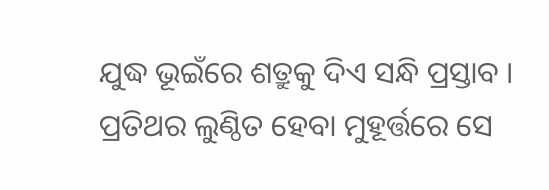ଯୁଦ୍ଧ ଭୂଇଁରେ ଶତ୍ରୁକୁ ଦିଏ ସନ୍ଧି ପ୍ରସ୍ତାବ ।
ପ୍ରତିଥର ଲୁଣ୍ଠିତ ହେବା ମୁହୂର୍ତ୍ତରେ ସେ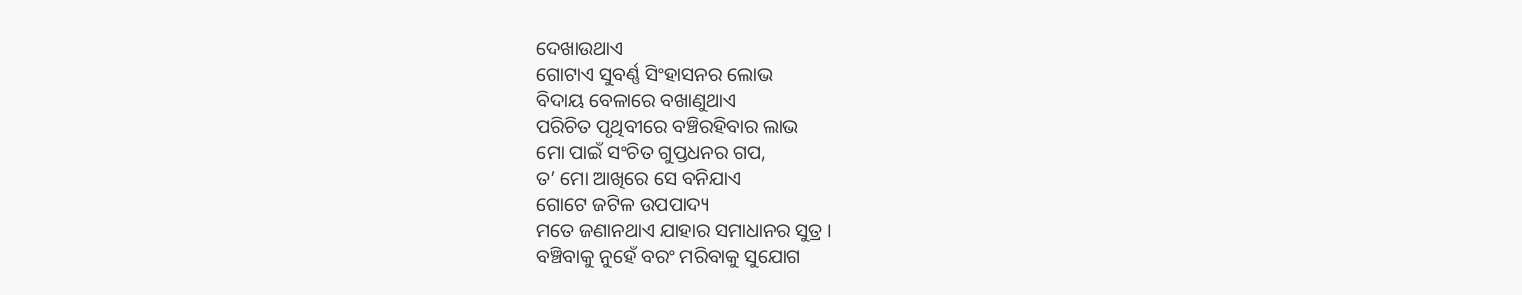ଦେଖାଉଥାଏ
ଗୋଟାଏ ସୁବର୍ଣ୍ଣ ସିଂହାସନର ଲୋଭ
ବିଦାୟ ବେଳାରେ ବଖାଣୁଥାଏ
ପରିଚିତ ପୃଥିବୀରେ ବଞ୍ଚିରହିବାର ଲାଭ
ମୋ ପାଇଁ ସଂଚିତ ଗୁପ୍ତଧନର ଗପ,
ତ’ ମୋ ଆଖିରେ ସେ ବନିଯାଏ
ଗୋଟେ ଜଟିଳ ଉପପାଦ୍ୟ
ମତେ ଜଣାନଥାଏ ଯାହାର ସମାଧାନର ସୁତ୍ର ।
ବଞ୍ଚିବାକୁ ନୁହେଁ ବରଂ ମରିବାକୁ ସୁଯୋଗ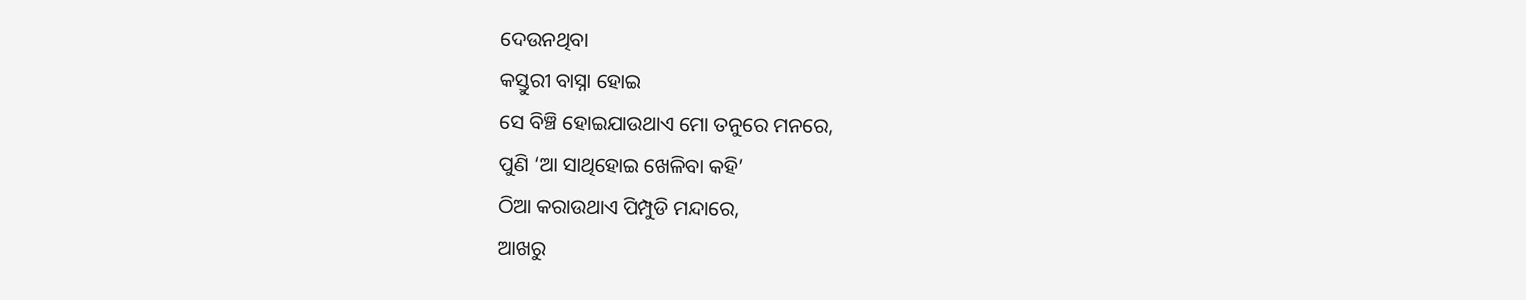ଦେଉନଥିବା
କସ୍ତୁରୀ ବାସ୍ନା ହୋଇ
ସେ ବିଞ୍ଚି ହୋଇଯାଉଥାଏ ମୋ ତନୁରେ ମନରେ,
ପୁଣି ‘ଆ ସାଥିହୋଇ ଖେଳିବା କହି’
ଠିଆ କରାଉଥାଏ ପିମ୍ପୁଡି ମନ୍ଦାରେ,
ଆଖରୁ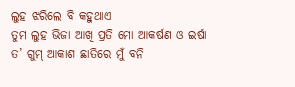ଲୁହ ଝରିଲେ ବି କହୁଥାଏ
ତୁମ ଲୁହ ଭିଜା ଆଖି ପ୍ରତି ମୋ ଆକର୍ଷଣ ଓ ଇର୍ଷା
ତ’ ଗୁମ୍ ଆକାଶ ଛାତିରେ ମୁଁ ବନି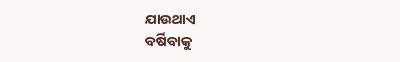ଯାଉଥାଏ
ବର୍ଷିବାକୁ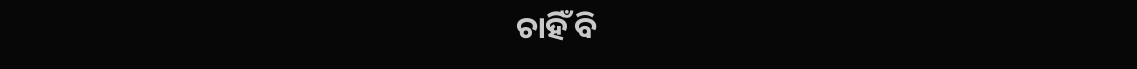ଚାହିଁ ବି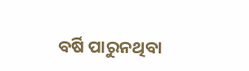ବର୍ଷି ପାରୁନଥିବା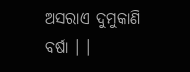ଅସରାଏ ଦୁମୁକାଣି ବର୍ଷା । ।